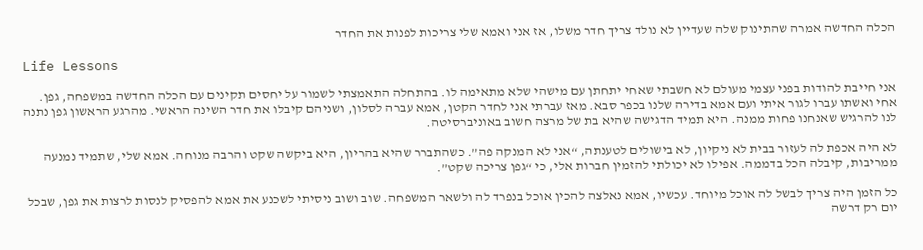הכלה החדשה אמרה שהתינוק שלה שעדיין לא נולד צריך חדר משלו, אז אני ואמא שלי צריכות לפנות את החדר

Life Lessons

אני חייבת להודות בפני עצמי מעולם לא חשבתי שאחי יתחתן עם מישהי שלא מתאימה לו. בהתחלה התאמצתי לשמור על יחסים תקינים עם הכלה החדשה במשפחה, גפן. אחי ואשתו עברו לגור איתי ועם אמא בדירה שלנו בכפר סבא. מאז עברתי אני לחדר הקטן, אמא עברה לסלון, ושניהם קיבלו את חדר השינה הראשי. מהרגע הראשון גפן נתנה לנו להרגיש שאנחנו פחות ממנה. היא תמיד הדגישה שהיא בת של מרצה חשוב באוניברסיטה.

לא היה אכפת לה לעזור בבית לא ניקיון, לא בישולים לטענתה, “אני לא המנקה פה”. כשהתברר שהיא בהריון, היא ביקשה שקט והרבה מנוחה. אמא שלי, שתמיד נמנעה ממריבות, קיבלה הכל בדממה. אפילו לא יכולתי להזמין חברות אלי, כי “גפן צריכה שקט”.

כל הזמן היה צריך לבשל לה אוכל מיוחד. עכשיו, אמא נאלצה להכין אוכל בנפרד לה ולשאר המשפחה. שוב ושוב ניסיתי לשכנע את אמא להפסיק לנסות לרצות את גפן, שבכל יום רק דרשה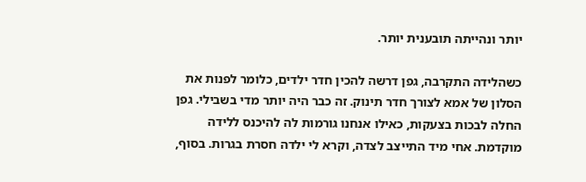יותר ונהייתה תובענית יותר.

כשהלידה התקרבה, גפן דרשה להכין חדר ילדים, כלומר לפנות את הסלון של אמא לצורך חדר תינוק. זה כבר היה יותר מדי בשבילי. גפן החלה לבכות בצעקות, כאילו אנחנו גורמות לה להיכנס ללידה מוקדמת. אחי מיד התייצב לצדה, וקרא לי ילדה חסרת בגרות. בסוף,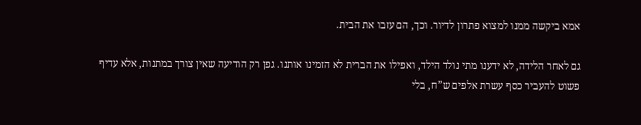אמא ביקשה ממנו למצוא פתרון לדיור. וכך, הם עזבו את הבית.

גם לאחר הלידה, לא ידענו מתי נולד הילד, ואפילו את הברית לא הזמינו אותנו. גפן רק הודיעה שאין צורך במתנות, אלא עדיף פשוט להעביר כסף עשרת אלפים ש”ח, בלי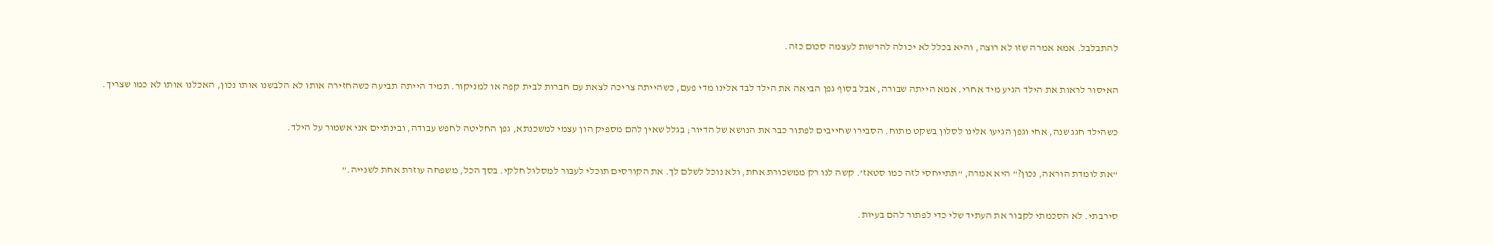להתבלבל. אמא אמרה שזו לא רוצה, והיא בכלל לא יכולה להרשות לעצמה סכום כזה.

האיסור לראות את הילד הגיע מיד אחרי. אמא הייתה שבורה, אבל בסוף גפן הביאה את הילד לבד אלינו מדי פעם, כשהייתה צריכה לצאת עם חברות לבית קפה או למניקור. תמיד הייתה תביעה כשהחזירה אותו לא הלבשנו אותו נכון, האכלנו אותו לא כמו שצריך.

כשהילד חגג שנה, אחי וגפן הגיעו אלינו לסלון בשקט מתוח. הסבירו שחייבים לפתור כבר את הנושא של הדיור; בגלל שאין להם מספיק הון עצמי למשכנתא, גפן החליטה לחפש עבודה, ובינתיים אני אשמור על הילד.

“את לומדת הוראה, נכון?” היא אמרה, “תתייחסי לזה כמו סטאז’. קשה לנו רק ממשכורת אחת, ולא נוכל לשלם לך. את הקורסים תוכלי לעבור למסלול חלקי. בסך הכל, משפחה עוזרת אחת לשנייה.”

סירבתי. לא הסכמתי לקבור את העתיד שלי כדי לפתור להם בעיות.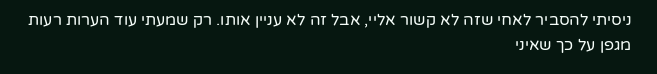ניסיתי להסביר לאחי שזה לא קשור אליי, אבל זה לא עניין אותו. רק שמעתי עוד הערות רעות מגפן על כך שאיני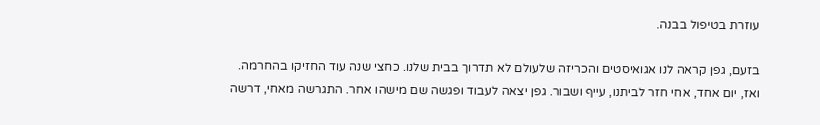עוזרת בטיפול בבנה.

בזעם, גפן קראה לנו אגואיסטים והכריזה שלעולם לא תדרוך בבית שלנו. כחצי שנה עוד החזיקו בהחרמה. ואז, יום אחד, אחי חזר לביתנו, עייף ושבור. גפן יצאה לעבוד ופגשה שם מישהו אחר. התגרשה מאחי, דרשה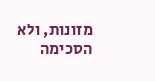מזונות, ולא הסכימה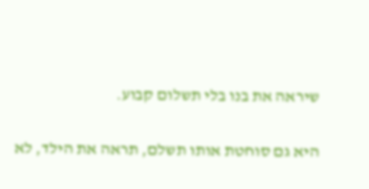שיראה את בנו בלי תשלום קבוע.

היא גם סוחטת אותו תשלם, תראה את הילד, לא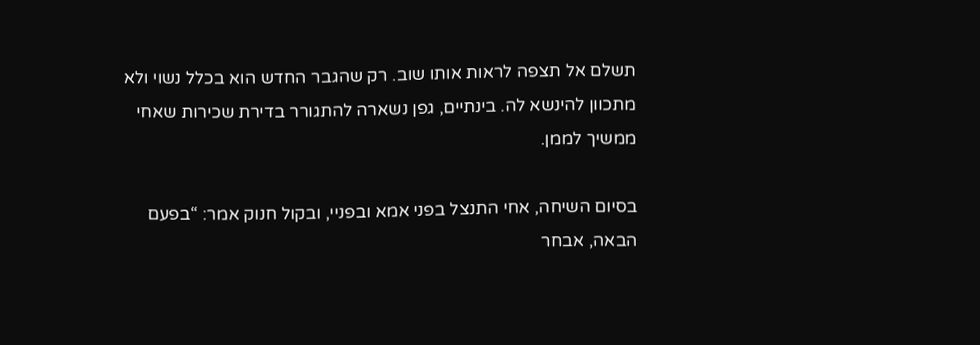תשלם אל תצפה לראות אותו שוב. רק שהגבר החדש הוא בכלל נשוי ולא מתכוון להינשא לה. בינתיים, גפן נשארה להתגורר בדירת שכירות שאחי ממשיך לממן.

בסיום השיחה, אחי התנצל בפני אמא ובפניי, ובקול חנוק אמר: “בפעם הבאה, אבחר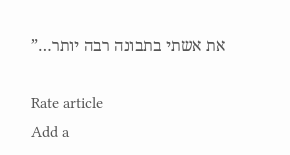את אשתי בתבונה רבה יותר…”

Rate article
Add a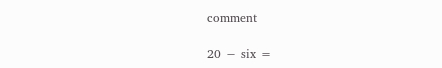comment

20 − six =